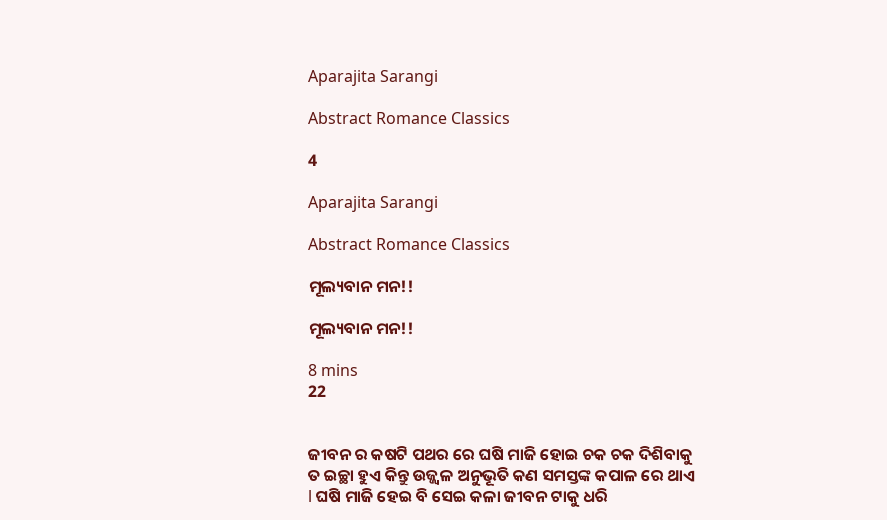Aparajita Sarangi

Abstract Romance Classics

4

Aparajita Sarangi

Abstract Romance Classics

ମୂଲ୍ୟବାନ ମନ!!

ମୂଲ୍ୟବାନ ମନ!!

8 mins
22


ଜୀବନ ର କଷଟି ପଥର ରେ ଘଷି ମାଜି ହୋଇ ଚକ ଚକ ଦିଶିବାକୁ ତ ଇଚ୍ଛା ହୁଏ କିନ୍ତୁ ଉଜ୍ଜ୍ୱଳ ଅନୁଭୂତି କଣ ସମସ୍ତଙ୍କ କପାଳ ରେ ଥାଏ l ଘଷି ମାଜି ହେଇ ବି ସେଇ କଳା ଜୀବନ ଟାକୁ ଧରି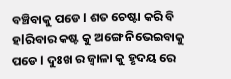ବଞ୍ଚିବାକୁ ପଡେ l ଶତ ଚେଷ୍ଟା କରି ବି ହlରିବାର କଷ୍ଟ କୁ ଅଙ୍ଗେ ନିଭେଇବାକୁ ପଡେ l ଦୁଃଖ ର ଜ୍ୱାଳା କୁ ହୃଦୟ ରେ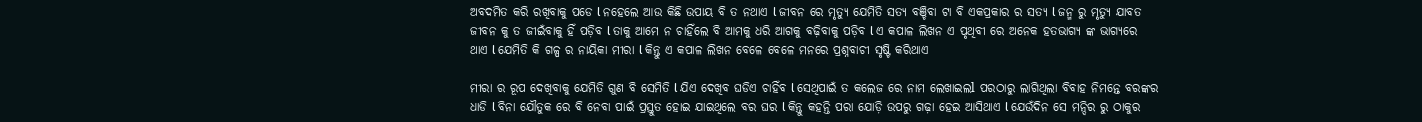ଅବଦମିତ କରି ରଖିବାକୁ ପଡେ l ନହେଲେ ଆଉ କିଛି ଉପାୟ ବି ତ ନଥାଏ l ଜୀବନ ରେ ମୃତ୍ୟୁ ଯେମିତି ସତ୍ୟ ବଞ୍ଚିବା ଟା ବି ଏକପ୍ରକାର ର ସତ୍ୟ l ଜନ୍ମ ରୁ ମୃତ୍ୟୁ ଯାବତ ଜୀବନ କୁ ତ ଜୀଇଁବାକୁ ହିଁ ପଡ଼ିବ l ତାକୁ ଆମେ ନ ଚାହିଁଲେ ବି ଆମକୁ ଧରି ଆଗକୁ ବଢ଼ିବାକୁ ପଡ଼ିବ l ଏ କପାଳ ଲିଖନ ଏ ପୃଥିବୀ ରେ ଅନେକ ହତଭାଗ୍ୟ ଙ୍କ ଭାଗ୍ୟରେ ଥାଏ l ଯେମିତି କି ଗଳ୍ପ ର ନାୟିକା ମୀରା l କିନ୍ତୁ ଏ କପାଳ ଲିଖନ ବେଳେ ବେଳେ ମନରେ ପ୍ରଶ୍ନବାଚୀ ସୃଷ୍ଟି କରିଥାଏ

ମୀରା ର ରୂପ ଦେଖିବାକୁ ଯେମିତି ଗୁଣ ବି ସେମିତି l ଯିଏ ଦେଖିବ ଘଡିଏ ଚାହିଁବ l ସେଥିପାଇଁ ତ କଲେଜ ରେ ନାମ ଲେଖାଇଲl ପରଠାରୁ ଲାଗିଥିଲା ବିବାହ ନିମନ୍ତେ ବରଙ୍କର ଧାଡି l ବିନା ଯୌତୁକ ରେ ବି ନେବା ପାଇଁ ପ୍ରସ୍ତୁତ ହୋଇ ଯାଇଥିଲେ ବର ଘର l କିନ୍ତୁ କହନ୍ତି ପରା ଯୋଡ଼ି ଉପରୁ ଗଢ଼ା ହେଇ ଆସିଥାଏ l ଯେଉଁଦିନ ସେ ମନ୍ଦିର ରୁ ଠାକୁର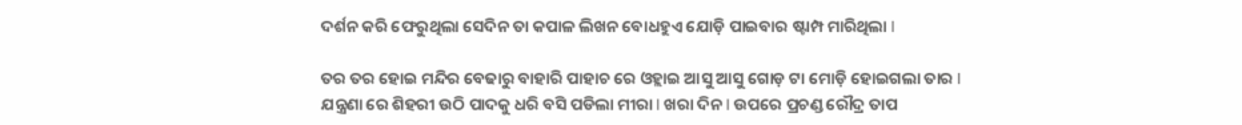ଦର୍ଶନ କରି ଫେରୁଥିଲା ସେଦିନ ତା କପାଳ ଲିଖନ ବୋଧହୁଏ ଯୋଡ଼ି ପାଇବାର ଷ୍ଟାମ୍ପ ମାରିଥିଲା l

ତର ତର ହୋଇ ମନ୍ଦିର ବେଢାରୁ ବାହାରି ପାହାଚ ରେ ଓହ୍ଲାଇ ଆସୁ ଆସୁ ଗୋଡ଼ ଟା ମୋଡ଼ି ହୋଇଗଲା ତାର l ଯନ୍ତ୍ରଣା ରେ ଶିହରୀ ଉଠି ପାଦକୁ ଧରି ବସି ପଡିଲା ମୀରା l ଖରା ଦିନ l ଉପରେ ପ୍ରଚଣ୍ଡ ରୌଦ୍ର ତାପ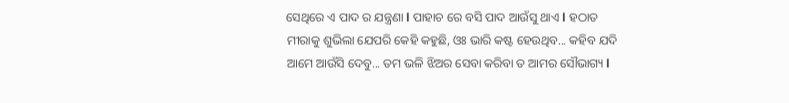ସେଥିରେ ଏ ପାଦ ର ଯନ୍ତ୍ରଣା l ପାହାଚ ରେ ବସି ପାଦ ଆଉଁସୁ ଥାଏ l ହଠାତ ମୀରାକୁ ଶୁଭିଲା ଯେପରି କେହି କହୁଛି, ଓଃ ଭାରି କଷ୍ଟ ହେଉଥିବ... କହିବ ଯଦି ଆମେ ଆଉଁସି ଦେବୁ... ତମ ଭଳି ଝିଅର ସେବା କରିବା ତ ଆମର ସୌଭାଗ୍ୟ l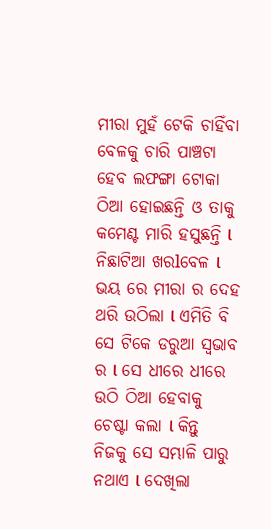ମୀରା ମୁହଁ ଟେକି ଚାହିଁବା ବେଳକୁ ଚାରି ପାଞ୍ଚଟା ହେବ ଲଫଙ୍ଗା ଟୋକା ଠିଆ ହୋଇଛନ୍ତି ଓ ତାକୁ କମେଣ୍ଟ ମାରି ହସୁଛନ୍ତି l ନିଛାଟିଆ ଖରlବେଳ l ଭୟ ରେ ମୀରା ର ଦେହ ଥରି ଉଠିଲା l ଏମିତି ବି ସେ ଟିକେ ଡରୁଆ ସ୍ୱଭାବ ର l ସେ ଧୀରେ ଧୀରେ ଉଠି ଠିଆ ହେବାକୁ ଚେଷ୍ଟା କଲା l କିନ୍ତୁ ନିଜକୁ ସେ ସମ୍ଭାଳି ପାରୁ ନଥାଏ l ଦେଖିଲା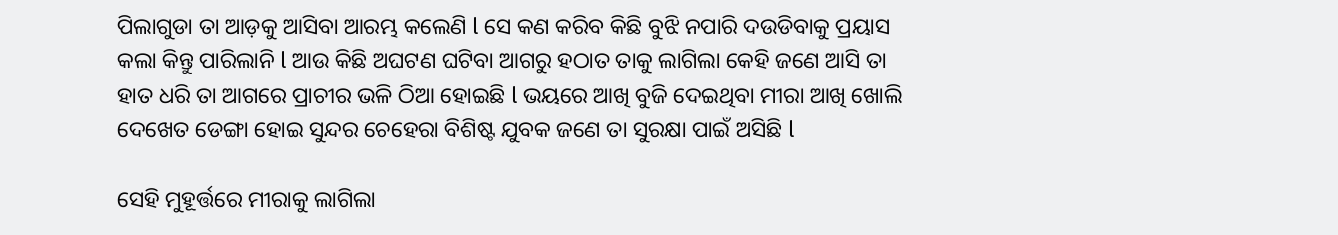ପିଲାଗୁଡା ତା ଆଡ଼କୁ ଆସିବା ଆରମ୍ଭ କଲେଣି l ସେ କଣ କରିବ କିଛି ବୁଝି ନପାରି ଦଉଡିବାକୁ ପ୍ରୟାସ କଲା କିନ୍ତୁ ପାରିଲାନି l ଆଉ କିଛି ଅଘଟଣ ଘଟିବା ଆଗରୁ ହଠାତ ତାକୁ ଲାଗିଲା କେହି ଜଣେ ଆସି ତା ହାତ ଧରି ତା ଆଗରେ ପ୍ରାଚୀର ଭଳି ଠିଆ ହୋଇଛି l ଭୟରେ ଆଖି ବୁଜି ଦେଇଥିବା ମୀରା ଆଖି ଖୋଲି ଦେଖେତ ଡେଙ୍ଗା ହୋଇ ସୁନ୍ଦର ଚେହେରା ବିଶିଷ୍ଟ ଯୁବକ ଜଣେ ତା ସୁରକ୍ଷା ପାଇଁ ଅସିଛି l

ସେହି ମୁହୂର୍ତ୍ତରେ ମୀରାକୁ ଲାଗିଲା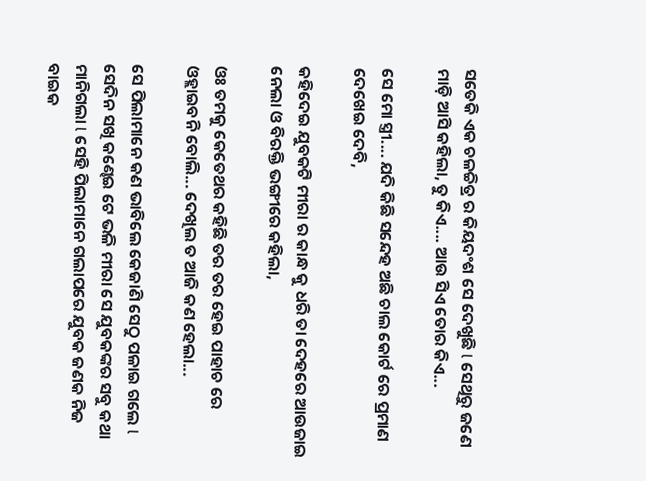ସତେକି ଏକ ଚଳଚ୍ଚିତ୍ର ର କିୟଦଂଶ ସେ ଦେଖୁଛି l ସେଥିରୁ ଜଣେ ମାଡ଼ି ଆସି କହିଲା, ତୁ କିଏ.... ଆଉ ସିଏ ତୋର କିଏ...

ସେ ମୋ ସ୍ତ୍ରୀ.... ଯଦି କିଛି ସନ୍ଦେହ ଅଛି ଚାଲ କୋର୍ଟ ରେ ପ୍ରମାଣ ଦେଖେଇ ଦେବି,

କହିଦେଇ ଯୁବକଟି ମୀରା ର କାନ୍ଧ କୁ ଧରି ତା ଦେହରେ ଆଉଜାଇ ନେଲା ଓ ବିରକ୍ତି ଭଙ୍ଗୀରେ କହିଲା,

ଓଃ ତମକୁ କେତେଥର କହିଛି ତର ତର ହେଇ ପାହାଚ ରେ ଓହ୍ଲାଇବନି ବୋଲି... ଦେଖିଲ ତ ଆଜି କଣ ହେଲା...

ସେ ପିଲାମାନେ କଣ ଭାବିଲେ କେଜାଣି ସେଠୁ ପଳାଇ ଗଲେ l ସେଦିନ ସଖି କଣ୍ଢେଇ ଟେ ଭଳି ମୀରା ସେ ଯୁବକଙ୍କର ସବୁ କଥା ମାନିଗଲା l ସେହି ପିଲାମାନେ ଗଲାପରେ ଯୁବକ ଜଣକ ନିଜ ବାଇକ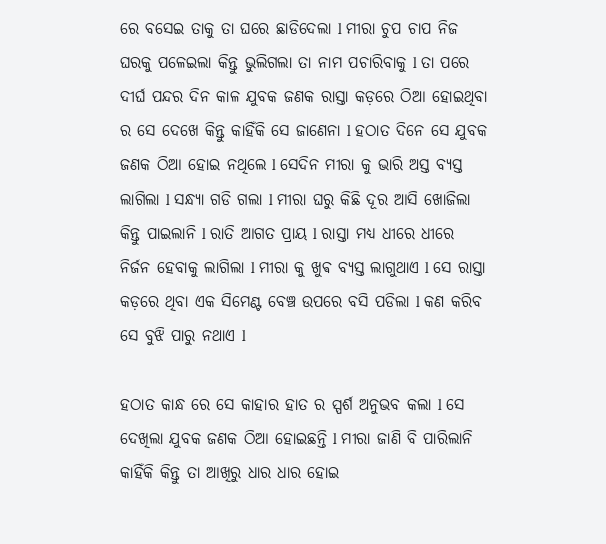ରେ ବସେଇ ତାକୁ ତା ଘରେ ଛାଡିଦେଲା l ମୀରା ଚୁପ ଚାପ ନିଜ ଘରକୁ ପଳେଇଲା କିନ୍ତୁ ଭୁଲିଗଲା ତା ନାମ ପଚାରିବାକୁ l ତା ପରେ ଦୀର୍ଘ ପନ୍ଦର ଦିନ କାଳ ଯୁବକ ଜଣକ ରାସ୍ତା କଡ଼ରେ ଠିଆ ହୋଇଥିବା ର ସେ ଦେଖେ କିନ୍ତୁ କାହିଁକି ସେ ଜାଣେନା l ହଠାତ ଦିନେ ସେ ଯୁବକ ଜଣକ ଠିଆ ହୋଇ ନଥିଲେ l ସେଦିନ ମୀରା କୁ ଭାରି ଅସ୍ତ ବ୍ୟସ୍ତ ଲାଗିଲା l ସନ୍ଧ୍ୟା ଗଡି ଗଲା l ମୀରା ଘରୁ କିଛି ଦୂର ଆସି ଖୋଜିଲା କିନ୍ତୁ ପାଇଲାନି l ରାତି ଆଗତ ପ୍ରାୟ l ରାସ୍ତା ମଧ୍ୟ ଧୀରେ ଧୀରେ ନିର୍ଜନ ହେବାକୁ ଲାଗିଲା l ମୀରା କୁ ଖୁଵ ବ୍ୟସ୍ତ ଲାଗୁଥାଏ l ସେ ରାସ୍ତା କଡ଼ରେ ଥିବା ଏକ ସିମେଣ୍ଟ ବେଞ୍ଚ ଉପରେ ବସି ପଡିଲା l କଣ କରିବ ସେ ବୁଝି ପାରୁ ନଥାଏ l

ହଠାତ କାନ୍ଧ ରେ ସେ କାହାର ହାତ ର ସ୍ପର୍ଶ ଅନୁଭବ କଲା l ସେ ଦେଖିଲା ଯୁବକ ଜଣକ ଠିଆ ହୋଇଛନ୍ତି l ମୀରା ଜାଣି ବି ପାରିଲାନି କାହିଁକି କିନ୍ତୁ ତା ଆଖିରୁ ଧାର ଧାର ହୋଇ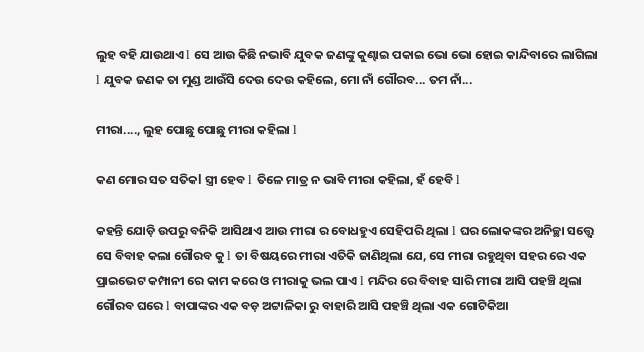ଲୁହ ବହି ଯାଉଥାଏ l ସେ ଆଉ କିଛି ନଭାବି ଯୁବକ ଜଣଙ୍କୁ କୁଣ୍ଢାଇ ପକାଇ ଭୋ ଭୋ ହୋଇ କାନ୍ଦିବାରେ ଲାଗିଲା l ଯୁବକ ଜଣକ ତା ମୁଣ୍ଡ ଆଉଁସି ଦେଉ ଦେଉ କହିଲେ, ମୋ ନାଁ ଗୌରବ... ତମ ନାଁ...

ମୀରା...., ଲୁହ ପୋଛୁ ପୋଛୁ ମୀରା କହିଲା l

କଣ ମୋର ସତ ସତିକl ସ୍ତ୍ରୀ ହେବ l ତିଳେ ମାତ୍ର ନ ଭାବି ମୀରା କହିଲା, ହଁ ହେବି l

କହନ୍ତି ଯୋଡ଼ି ଉପରୁ ବନିକି ଆସିଥାଏ ଆଉ ମୀରା ର ବୋଧହୁଏ ସେହିପରି ଥିଲା l ଘର ଲୋକଙ୍କର ଅନିଚ୍ଛା ସତ୍ତ୍ୱେ ସେ ବିବାହ କଲା ଗୌରବ କୁ l ତା ବିଷୟରେ ମୀରା ଏତିକି ଜାଣିଥିଲା ଯେ, ସେ ମୀରା ରହୁଥିବା ସହର ରେ ଏକ ପ୍ରାଇଭେଟ କମ୍ପାନୀ ରେ କାମ କରେ ଓ ମୀରାକୁ ଭଲ ପାଏ l ମନ୍ଦିର ରେ ବିବାହ ସାରି ମୀରା ଆସି ପହଞ୍ଚି ଥିଲା ଗୌରବ ଘରେ l ବାପାଙ୍କର ଏକ ବଡ଼ ଅଟ୍ଟାଳିକା ରୁ ବାହାରି ଆସି ପହଞ୍ଚି ଥିଲା ଏକ ଗୋଟିକିଆ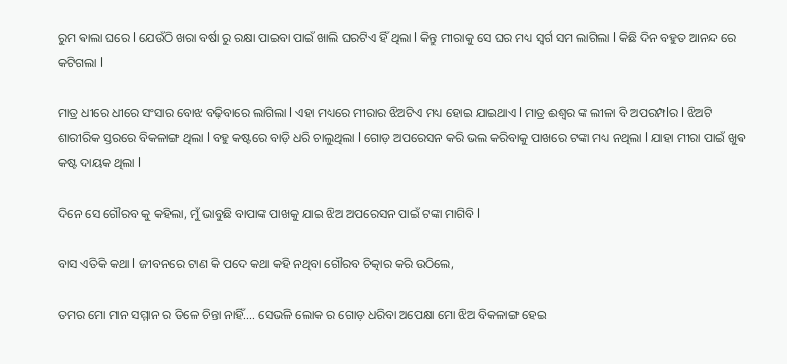ରୁମ ଵାଲା ଘରେ l ଯେଉଁଠି ଖରା ବର୍ଷା ରୁ ରକ୍ଷା ପାଇବା ପାଇଁ ଖାଲି ଘରଟିଏ ହିଁ ଥିଲା l କିନ୍ତୁ ମୀରାକୁ ସେ ଘର ମଧ୍ୟ ସ୍ୱର୍ଗ ସମ ଲାଗିଲା l କିଛି ଦିନ ବହୁତ ଆନନ୍ଦ ରେ କଟିଗଲା l

ମାତ୍ର ଧୀରେ ଧୀରେ ସଂସାର ବୋଝ ବଢ଼ିବାରେ ଲାଗିଲା l ଏହା ମଧ୍ୟରେ ମୀରାର ଝିଅଟିଏ ମଧ୍ୟ ହୋଇ ଯାଇଥାଏ l ମାତ୍ର ଈଶ୍ଵର ଙ୍କ ଲୀଳା ବି ଅପରମ୍ପlର l ଝିଅଟି ଶାରୀରିକ ସ୍ତରରେ ବିକଳାଙ୍ଗ ଥିଲା l ବହୁ କଷ୍ଟରେ ବାଡ଼ି ଧରି ଚାଲୁଥିଲା l ଗୋଡ଼ ଅପରେସନ କରି ଭଲ କରିବାକୁ ପାଖରେ ଟଙ୍କା ମଧ୍ୟ ନଥିଲା l ଯାହା ମୀରା ପାଇଁ ଖୁଵ କଷ୍ଟ ଦାୟକ ଥିଲା l

ଦିନେ ସେ ଗୌରବ କୁ କହିଲା, ମୁଁ ଭାବୁଛି ବାପାଙ୍କ ପାଖକୁ ଯାଇ ଝିଅ ଅପରେସନ ପାଇଁ ଟଙ୍କା ମାଗିବି l

ବାସ ଏତିକି କଥା l ଜୀବନରେ ଟାଣ କି ପଦେ କଥା କହି ନଥିବା ଗୌରବ ଚିତ୍କାର କରି ଉଠିଲେ,

ତମର ମୋ ମାନ ସମ୍ମାନ ର ତିଳେ ଚିନ୍ତା ନାହିଁ.... ସେଭଳି ଲୋକ ର ଗୋଡ଼ ଧରିବା ଅପେକ୍ଷା ମୋ ଝିଅ ବିକଳାଙ୍ଗ ହେଇ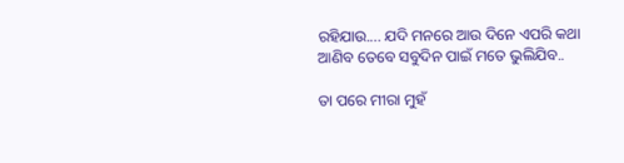ରହିଯାଉ.... ଯଦି ମନରେ ଆଉ ଦିନେ ଏପରି କଥା ଆଣିବ ତେବେ ସବୁଦିନ ପାଇଁ ମତେ ଭୁଲିଯିବ..

ତା ପରେ ମୀରା ମୁହଁ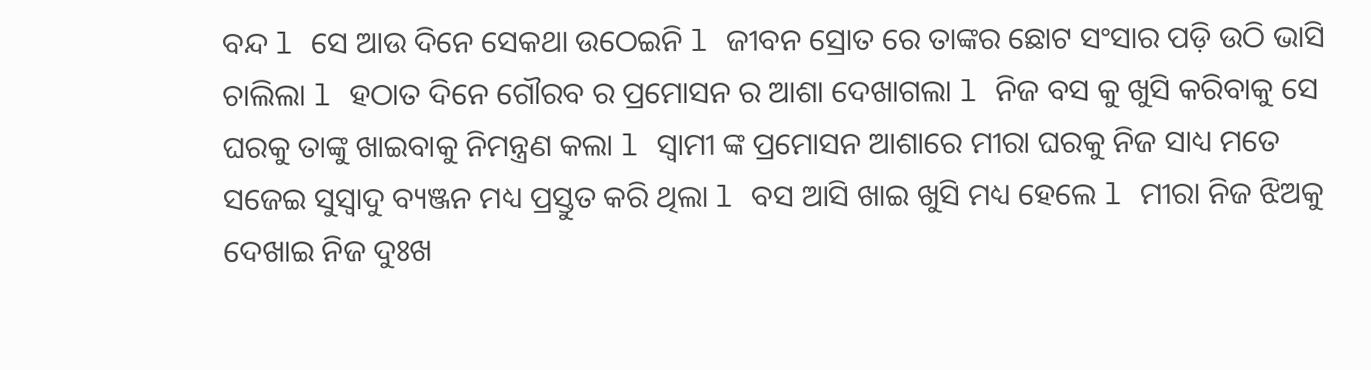ବନ୍ଦ l ସେ ଆଉ ଦିନେ ସେକଥା ଉଠେଇନି l ଜୀବନ ସ୍ରୋତ ରେ ତାଙ୍କର ଛୋଟ ସଂସାର ପଡ଼ି ଉଠି ଭାସି ଚାଲିଲା l ହଠାତ ଦିନେ ଗୌରବ ର ପ୍ରମୋସନ ର ଆଶା ଦେଖାଗଲା l ନିଜ ବସ କୁ ଖୁସି କରିବାକୁ ସେ ଘରକୁ ତାଙ୍କୁ ଖାଇବାକୁ ନିମନ୍ତ୍ରଣ କଲା l ସ୍ୱାମୀ ଙ୍କ ପ୍ରମୋସନ ଆଶାରେ ମୀରା ଘରକୁ ନିଜ ସାଧ୍ୟ ମତେ ସଜେଇ ସୁସ୍ୱାଦୁ ବ୍ୟଞ୍ଜନ ମଧ୍ୟ ପ୍ରସ୍ତୁତ କରି ଥିଲା l ବସ ଆସି ଖାଇ ଖୁସି ମଧ୍ୟ ହେଲେ l ମୀରା ନିଜ ଝିଅକୁ ଦେଖାଇ ନିଜ ଦୁଃଖ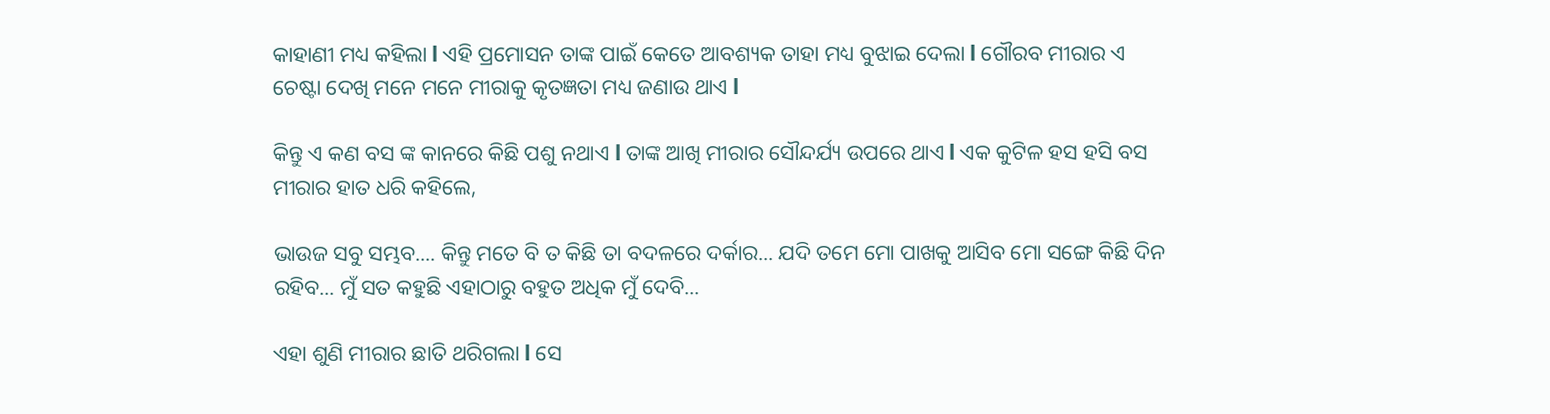କାହାଣୀ ମଧ୍ୟ କହିଲା l ଏହି ପ୍ରମୋସନ ତାଙ୍କ ପାଇଁ କେତେ ଆବଶ୍ୟକ ତାହା ମଧ୍ୟ ବୁଝାଇ ଦେଲା l ଗୌରବ ମୀରାର ଏ ଚେଷ୍ଟା ଦେଖି ମନେ ମନେ ମୀରାକୁ କୃତଜ୍ଞତା ମଧ୍ୟ ଜଣାଉ ଥାଏ l

କିନ୍ତୁ ଏ କଣ ବସ ଙ୍କ କାନରେ କିଛି ପଶୁ ନଥାଏ l ତାଙ୍କ ଆଖି ମୀରାର ସୌନ୍ଦର୍ଯ୍ୟ ଉପରେ ଥାଏ l ଏକ କୁଟିଳ ହସ ହସି ବସ ମୀରାର ହାତ ଧରି କହିଲେ,

ଭାଉଜ ସବୁ ସମ୍ଭବ.... କିନ୍ତୁ ମତେ ବି ତ କିଛି ତା ବଦଳରେ ଦର୍କାର... ଯଦି ତମେ ମୋ ପାଖକୁ ଆସିବ ମୋ ସଙ୍ଗେ କିଛି ଦିନ ରହିବ... ମୁଁ ସତ କହୁଛି ଏହାଠାରୁ ବହୁତ ଅଧିକ ମୁଁ ଦେବି...

ଏହା ଶୁଣି ମୀରାର ଛାତି ଥରିଗଲା l ସେ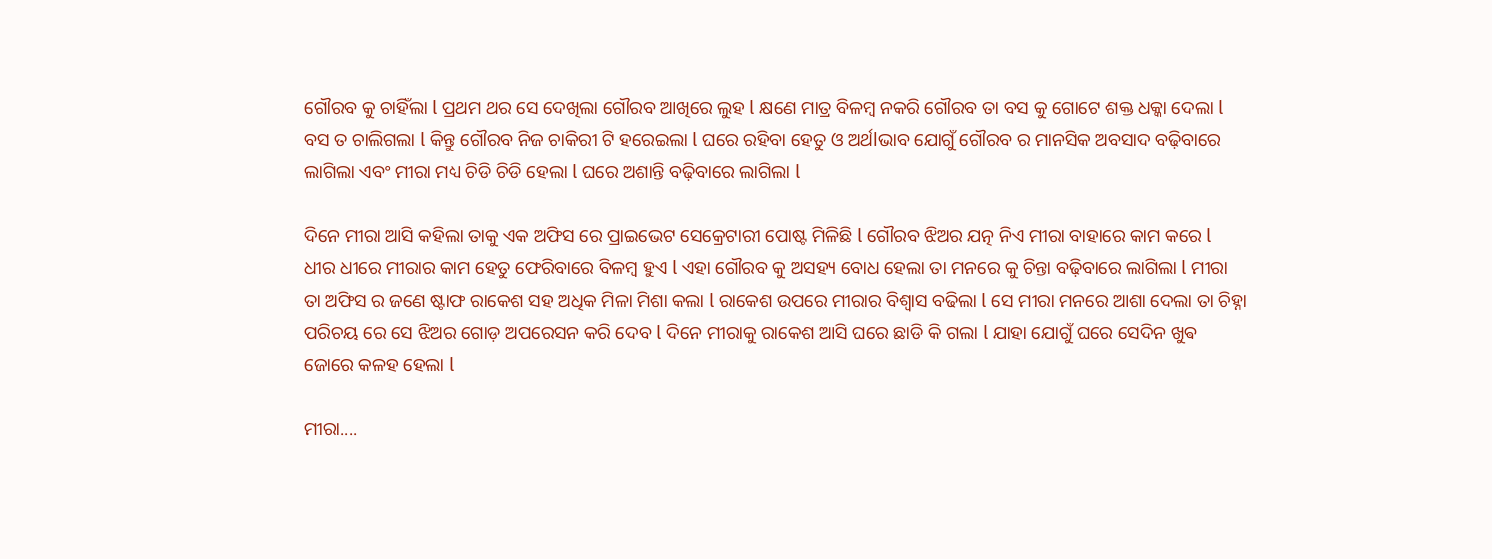ଗୌରବ କୁ ଚାହିଁଲା l ପ୍ରଥମ ଥର ସେ ଦେଖିଲା ଗୌରବ ଆଖିରେ ଲୁହ l କ୍ଷଣେ ମାତ୍ର ବିଳମ୍ବ ନକରି ଗୌରବ ତା ବସ କୁ ଗୋଟେ ଶକ୍ତ ଧକ୍କା ଦେଲା l ବସ ତ ଚାଲିଗଲା l କିନ୍ତୁ ଗୌରବ ନିଜ ଚାକିରୀ ଟି ହରେଇଲା l ଘରେ ରହିବା ହେତୁ ଓ ଅର୍ଥlଭାବ ଯୋଗୁଁ ଗୌରବ ର ମାନସିକ ଅବସାଦ ବଢ଼ିବାରେ ଲାଗିଲା ଏବଂ ମୀରା ମଧ୍ୟ ଚିଡି ଚିଡି ହେଲା l ଘରେ ଅଶାନ୍ତି ବଢ଼ିବାରେ ଲାଗିଲା l

ଦିନେ ମୀରା ଆସି କହିଲା ତାକୁ ଏକ ଅଫିସ ରେ ପ୍ରାଇଭେଟ ସେକ୍ରେଟାରୀ ପୋଷ୍ଟ ମିଳିଛି l ଗୌରବ ଝିଅର ଯତ୍ନ ନିଏ ମୀରା ବାହାରେ କାମ କରେ l ଧୀର ଧୀରେ ମୀରାର କାମ ହେତୁ ଫେରିବାରେ ବିଳମ୍ବ ହୁଏ l ଏହା ଗୌରବ କୁ ଅସହ୍ୟ ବୋଧ ହେଲା ତା ମନରେ କୁ ଚିନ୍ତା ବଢ଼ିବାରେ ଲାଗିଲା l ମୀରା ତା ଅଫିସ ର ଜଣେ ଷ୍ଟାଫ ରାକେଶ ସହ ଅଧିକ ମିଳା ମିଶା କଲା l ରାକେଶ ଉପରେ ମୀରାର ବିଶ୍ୱାସ ବଢିଲା l ସେ ମୀରା ମନରେ ଆଶା ଦେଲା ତା ଚିହ୍ନା ପରିଚୟ ରେ ସେ ଝିଅର ଗୋଡ଼ ଅପରେସନ କରି ଦେବ l ଦିନେ ମୀରାକୁ ରାକେଶ ଆସି ଘରେ ଛାଡି କି ଗଲା l ଯାହା ଯୋଗୁଁ ଘରେ ସେଦିନ ଖୁଵ ଜୋରେ କଳହ ହେଲା l

ମୀରା....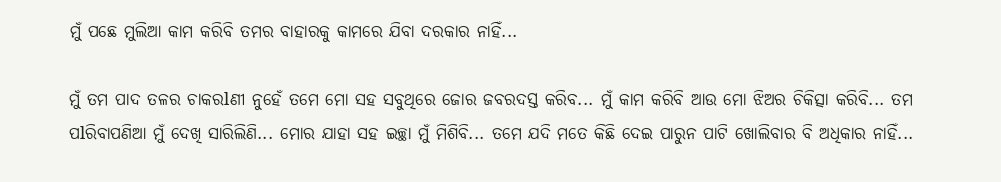ମୁଁ ପଛେ ମୁଲିଆ କାମ କରିବି ତମର ବାହାରକୁ କାମରେ ଯିବା ଦରକାର ନାହିଁ...

ମୁଁ ତମ ପାଦ ତଳର ଚାକରlଣୀ ନୁହେଁ ତମେ ମୋ ସହ ସବୁଥିରେ ଜୋର ଜବରଦସ୍ତ କରିବ... ମୁଁ କାମ କରିବି ଆଉ ମୋ ଝିଅର ଚିକିତ୍ସା କରିବି... ତମ ପlରିବାପଣିଆ ମୁଁ ଦେଖି ସାରିଲିଣି... ମୋର ଯାହା ସହ ଇଚ୍ଛା ମୁଁ ମିଶିବି... ତମେ ଯଦି ମତେ କିଛି ଦେଇ ପାରୁନ ପାଟି ଖୋଲିବାର ବି ଅଧିକାର ନାହିଁ...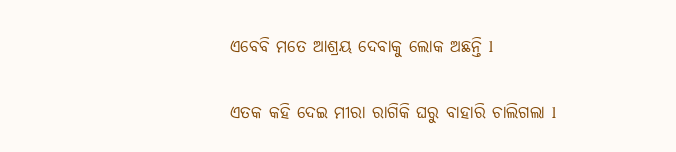ଏବେବି ମତେ ଆଶ୍ରୟ ଦେବାକୁ ଲୋକ ଅଛନ୍ତି l

ଏତକ କହି ଦେଇ ମୀରା ରାଗିକି ଘରୁ ବାହାରି ଚାଲିଗଲା l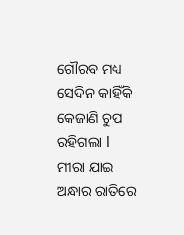ଗୌରବ ମଧ୍ୟ ସେଦିନ କାହିଁକି କେଜାଣି ଚୁପ ରହିଗଲା l ମୀରା ଯାଇ ଅନ୍ଧାର ରାତିରେ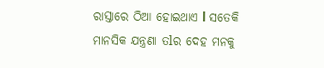ରାସ୍ତାରେ ଠିଆ ହୋଇଥାଏ l ସତେକି ମାନସିକ ଯନ୍ତ୍ରଣା ତlର ଦେହ ମନକୁ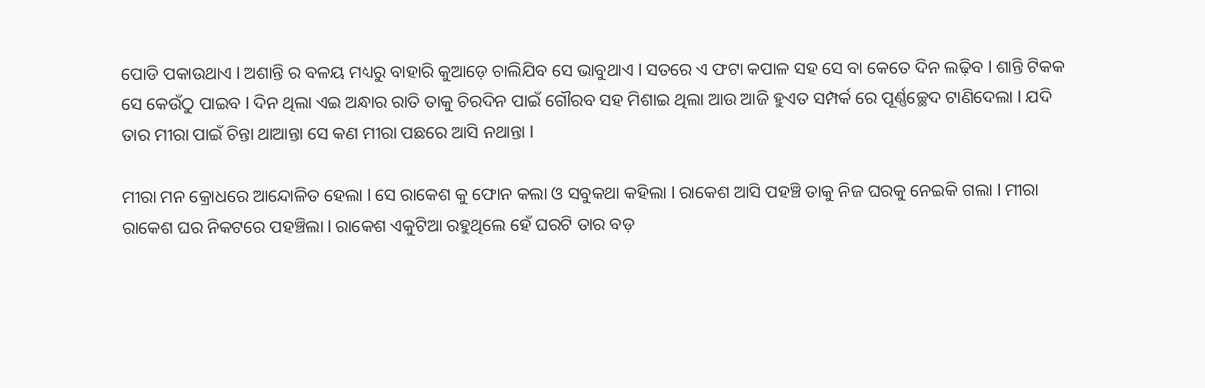ପୋଡି ପକାଉଥାଏ l ଅଶାନ୍ତି ର ବଳୟ ମଧ୍ୟରୁ ବାହାରି କୁଆଡ଼େ ଚାଲିଯିବ ସେ ଭାବୁଥାଏ l ସତରେ ଏ ଫଟା କପାଳ ସହ ସେ ବା କେତେ ଦିନ ଲଢ଼ିବ l ଶାନ୍ତି ଟିକକ ସେ କେଉଁଠୁ ପାଇବ l ଦିନ ଥିଲା ଏଇ ଅନ୍ଧାର ରାତି ତାକୁ ଚିରଦିନ ପାଇଁ ଗୌରବ ସହ ମିଶାଇ ଥିଲା ଆଉ ଆଜି ହୁଏତ ସମ୍ପର୍କ ରେ ପୂର୍ଣ୍ଣଚ୍ଛେଦ ଟାଣିଦେଲା l ଯଦି ତାର ମୀରା ପାଇଁ ଚିନ୍ତା ଥାଆନ୍ତା ସେ କଣ ମୀରା ପଛରେ ଆସି ନଥାନ୍ତା l

ମୀରା ମନ କ୍ରୋଧରେ ଆନ୍ଦୋଳିତ ହେଲା l ସେ ରାକେଶ କୁ ଫୋନ କଲା ଓ ସବୁକଥା କହିଲା l ରାକେଶ ଆସି ପହଞ୍ଚି ତାକୁ ନିଜ ଘରକୁ ନେଇକି ଗଲା l ମୀରା ରାକେଶ ଘର ନିକଟରେ ପହଞ୍ଚିଲା l ରାକେଶ ଏକୁଟିଆ ରହୁଥିଲେ ହେଁ ଘରଟି ତାର ବଡ଼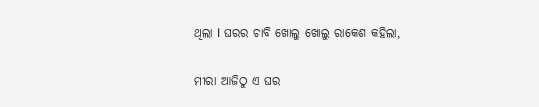ଥିଲା l ଘରର ଚାବି ଖୋଲୁ ଖୋଲୁ ରାକେଶ କହିଲା,

ମୀରା ଆଜିଠୁ ଏ ଘର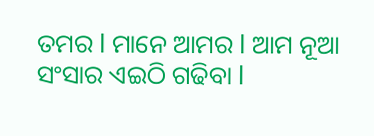ତମର l ମାନେ ଆମର l ଆମ ନୂଆ ସଂସାର ଏଇଠି ଗଢିବା l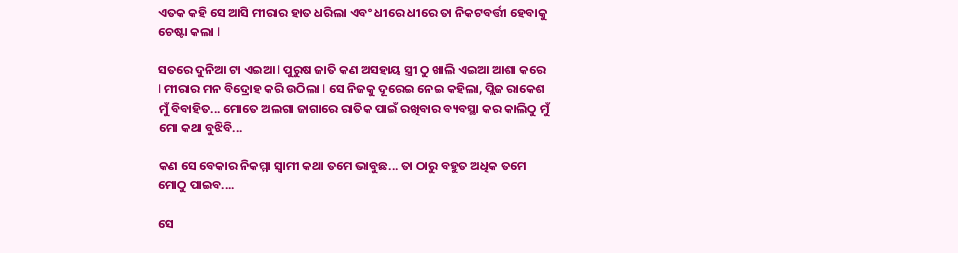ଏତକ କହି ସେ ଆସି ମୀରାର ହାତ ଧରିଲା ଏବଂ ଧୀରେ ଧୀରେ ତା ନିକଟବର୍ତ୍ତୀ ହେବାକୁ ଚେଷ୍ଟା କଲା l

ସତରେ ଦୁନିଆ ଟା ଏଇଆ l ପୁରୁଷ ଜାତି କଣ ଅସହାୟ ସ୍ତ୍ରୀ ଠୁ ଖାଲି ଏଇଆ ଆଶା କରେ l ମୀରାର ମନ ବିଦ୍ରୋହ କରି ଉଠିଲା l ସେ ନିଜକୁ ଦୂରେଇ ନେଇ କହିଲା, ପ୍ଲିଜ ରାକେଶ ମୁଁ ବିବାହିତ... ମୋତେ ଅଲଗା ଜାଗାରେ ରାତିକ ପାଇଁ ରଖିବାର ବ୍ୟବସ୍ଥା କର କାଲିଠୁ ମୁଁ ମୋ କଥା ବୁଝିବି...

କଣ ସେ ବେକାର ନିକମ୍ମା ସ୍ୱାମୀ କଥା ତମେ ଭାବୁଛ... ତା ଠାରୁ ବହୁତ ଅଧିକ ତମେ ମୋଠୁ ପାଇବ....

ସେ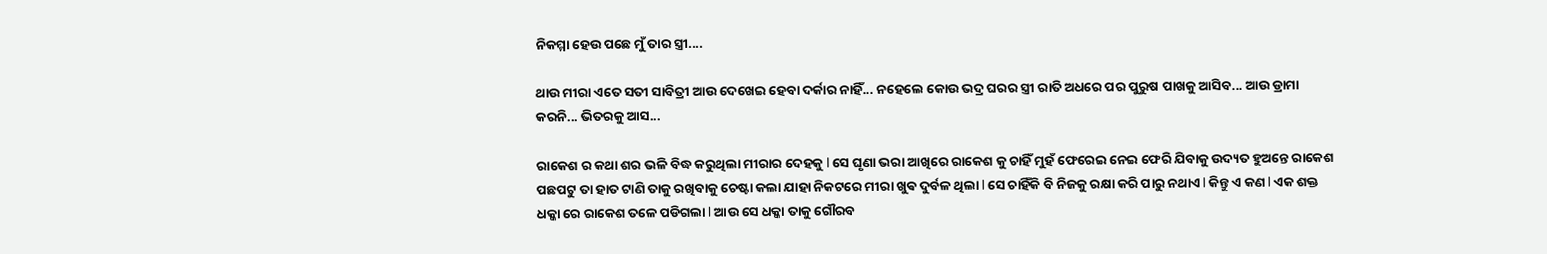ନିକମ୍ମା ହେଉ ପଛେ ମୁଁ ତାର ସ୍ତ୍ରୀ....

ଥାଉ ମୀରା ଏତେ ସତୀ ସାବିତ୍ରୀ ଆଉ ଦେଖେଇ ହେବା ଦର୍କାର ନାହିଁ... ନହେଲେ କୋଉ ଭଦ୍ର ଘରର ସ୍ତ୍ରୀ ରାତି ଅଧରେ ପର ପୁରୁଷ ପାଖକୁ ଆସିବ... ଆଉ ଡ୍ରାମା କରନି... ଭିତରକୁ ଆସ...

ରାକେଶ ର କଥା ଶର ଭଳି ବିଦ୍ଧ କରୁଥିଲା ମୀରାର ଦେହକୁ l ସେ ଘୃଣା ଭରା ଆଖିରେ ରାକେଶ କୁ ଚାହିଁ ମୁହଁ ଫେରେଇ ନେଇ ଫେରି ଯିବାକୁ ଉଦ୍ୟତ ହୁଅନ୍ତେ ରାକେଶ ପଛପଟୁ ତା ହାତ ଟାଣି ତାକୁ ରଖିବାକୁ ଚେଷ୍ଟା କଲା ଯାହା ନିକଟରେ ମୀରା ଖୁଵ ଦୁର୍ବଳ ଥିଲା l ସେ ଚାହିଁକି ବି ନିଜକୁ ରକ୍ଷା କରି ପାରୁ ନଥାଏ l କିନ୍ତୁ ଏ କଣ l ଏକ ଶକ୍ତ ଧକ୍କା ରେ ରାକେଶ ତଳେ ପଡିଗଲା l ଆଉ ସେ ଧକ୍କା ତାକୁ ଗୌରବ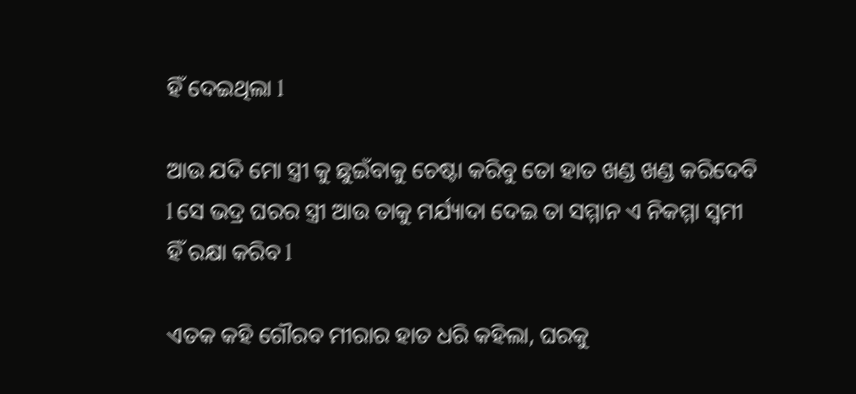ହିଁ ଦେଇଥିଲା l

ଆଉ ଯଦି ମୋ ସ୍ତ୍ରୀ କୁ ଛୁଇଁବାକୁ ଚେଷ୍ଟା କରିବୁ ତୋ ହାତ ଖଣ୍ଡ ଖଣ୍ଡ କରିଦେବି l ସେ ଭଦ୍ର ଘରର ସ୍ତ୍ରୀ ଆଉ ତାକୁ ମର୍ଯ୍ୟାଦା ଦେଇ ତା ସମ୍ମାନ ଏ ନିକମ୍ମା ସ୍ୱମୀ ହିଁ ରକ୍ଷା କରିବ l

ଏତକ କହି ଗୌରବ ମୀରାର ହାତ ଧରି କହିଲା, ଘରକୁ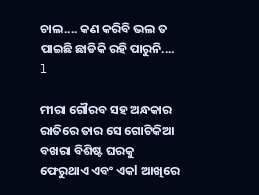ଚାଲ.... କଣ କରିବି ଭଲ ତ ପାଇଛି ଛାଡିକି ରହି ପାରୁନି.... l

ମୀରା ଗୌରବ ସହ ଅନ୍ଧକାର ରାତିରେ ତାର ସେ ଗୋଟିକିଆ ବଖରା ବିଶିଷ୍ଟ ଘରକୁ ଫେରୁଥାଏ ଏବଂ ଏକl ଆଖିରେ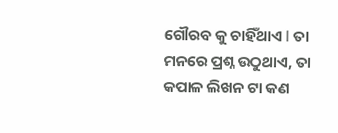ଗୌରବ କୁ ଚାହିଁଥାଏ l ତା ମନରେ ପ୍ରଶ୍ନ ଉଠୁଥାଏ, ତା କପାଳ ଲିଖନ ଟା କଣ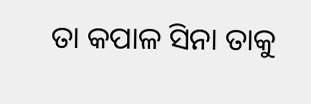ତା କପାଳ ସିନା ତାକୁ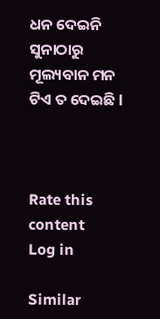ଧନ ଦେଇନି ସୁନାଠାରୁ ମୂଲ୍ୟବାନ ମନ ଟିଏ ତ ଦେଇଛି l



Rate this content
Log in

Similar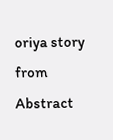oriya story from Abstract